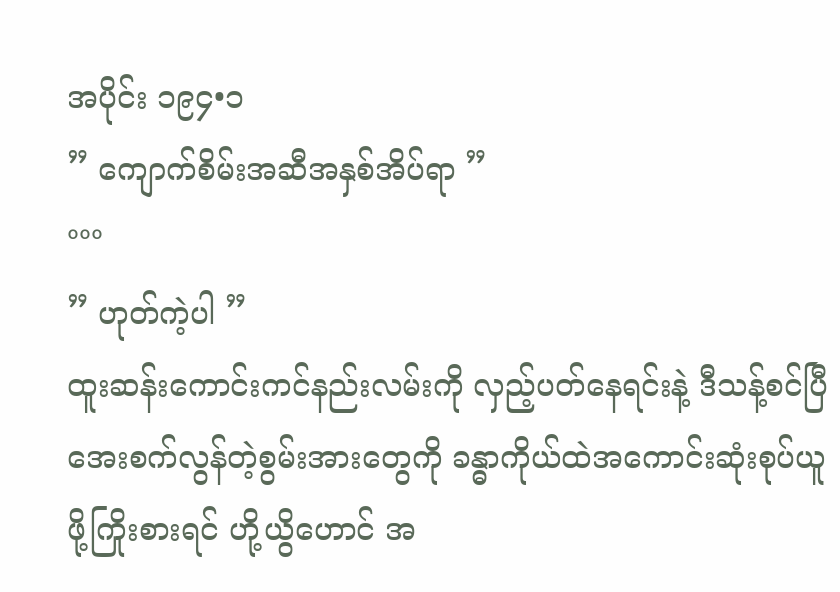အပိုင်း ၁၉၄•၁
” ကျောက်စိမ်းအဆီအနှစ်အိပ်ရာ ”
°°°
” ဟုတ်ကဲ့ပါ ”
ထူးဆန်းကောင်းကင်နည်းလမ်းကို လှည့်ပတ်နေရင်းနဲ့ ဒီသန့်စင်ပြီအေးစက်လွန်တဲ့စွမ်းအားတွေကို ခန္ဓာကိုယ်ထဲအကောင်းဆုံးစုပ်ယူဖို့ကြိုးစားရင် ဟို့ယွိဟောင် အ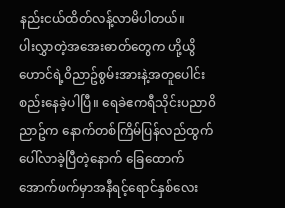နည်းငယ်ထိတ်လန့်လာမိပါတယ်။
ပါးလွှာတဲ့အအေးဓာတ်တွေက ဟို့ယွိဟောင်ရဲ့၀ိညာဥ်စွမ်းအားနဲ့အတူပေါင်းစည်းနေခဲ့ပါပြီ။ ရေခဲဧကရီသိုင်းပညာ၀ိညာဥ်က နောက်တစ်ကြိမ်ပြန်လည်ထွက်ပေါ်လာခဲ့ပြီတဲ့နောက် ခြေထောက်အောက်ဖက်မှာအနီရင့်ရောင်နှစ်လေး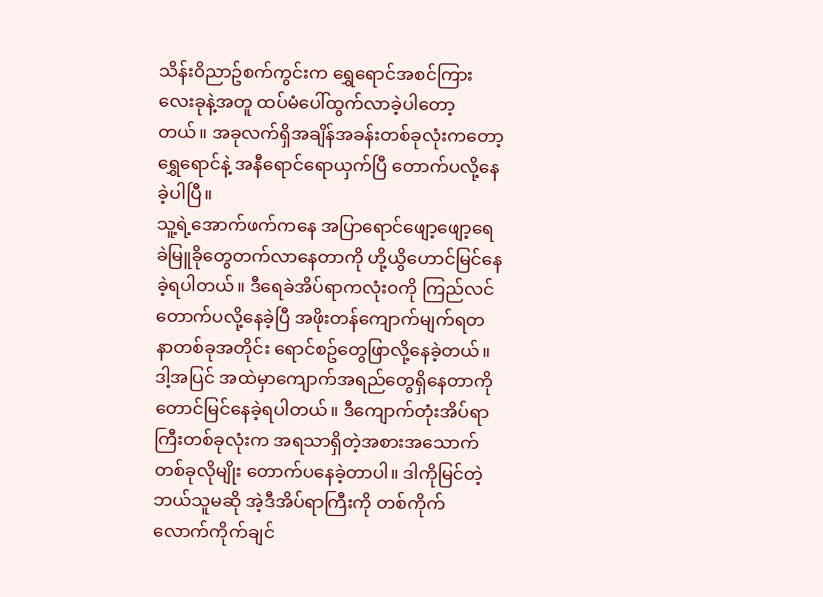သိန်း၀ိညာဥ်စက်ကွင်းက ရွှေရောင်အစင်ကြားလေးခုနဲ့အတူ ထပ်မံပေါ်ထွက်လာခဲ့ပါတော့တယ်။ အခုလက်ရှိအချိန်အခန်းတစ်ခုလုံးကတော့ ရွှေရောင်နဲ့ အနီရောင်ရောယှက်ပြီ တောက်ပလို့နေခဲ့ပါပြီ။
သူ့ရဲ့အောက်ဖက်ကနေ အပြာရောင်ဖျော့ဖျော့ရေခဲမြူခိုတွေတက်လာနေတာကို ဟို့ယွိဟောင်မြင်နေခဲ့ရပါတယ်။ ဒီရေခဲအိပ်ရာကလုံး၀ကို ကြည်လင်တောက်ပလို့နေခဲ့ပြီ အဖိုးတန်ကျောက်မျက်ရတနာတစ်ခုအတိုင်း ရောင်စဥ်တွေဖြာလို့နေခဲ့တယ်။ ဒါ့အပြင် အထဲမှာကျောက်အရည်တွေရှိနေတာကိုတောင်မြင်နေခဲ့ရပါတယ်။ ဒီကျောက်တုံးအိပ်ရာကြီးတစ်ခုလုံးက အရသာရှိတဲ့အစားအသောက်တစ်ခုလိုမျိုး တောက်ပနေခဲ့တာပါ။ ဒါကိုမြင်တဲ့ဘယ်သူမဆို အဲ့ဒီအိပ်ရာကြီးကို တစ်ကိုက်လောက်ကိုက်ချင်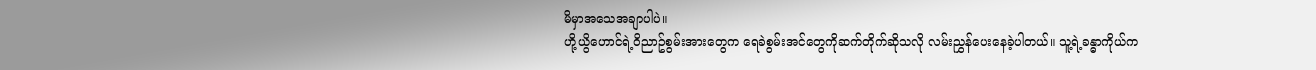မိမှာအသေအချာပါပဲ။
ဟို့ယွိဟောင်ရဲ့၀ိညာဥ်စွမ်းအားတွေက ရေခဲစွမ်းအင်တွေကိုဆက်တိုက်ဆိုသလို လမ်းညွှန်ပေးနေခဲ့ပါတယ်။ သူ့ရဲ့ခန္ဓာကိုယ်က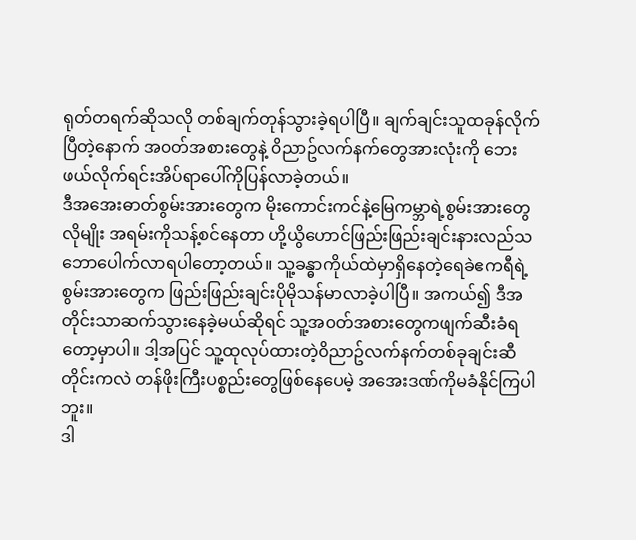ရုတ်တရက်ဆိုသလို တစ်ချက်တုန်သွားခဲ့ရပါပြီ။ ချက်ချင်းသူထခုန်လိုက်ပြီတဲ့နောက် အ၀တ်အစားတွေနဲ့ ၀ိညာဥ်လက်နက်တွေအားလုံးကို ဘေးဖယ်လိုက်ရင်းအိပ်ရာပေါ်ကိုပြန်လာခဲ့တယ်။
ဒီအအေးဓာတ်စွမ်းအားတွေက မိုးကောင်းကင်နဲ့မြေကမ္ဘာရဲ့စွမ်းအားတွေလိုမျိုး အရမ်းကိုသန့်စင်နေတာ ဟို့ယွိဟောင်ဖြည်းဖြည်းချင်းနားလည်သဘောပေါက်လာရပါတော့တယ်။ သူ့ခန္ဓာကိုယ်ထဲမှာရှိနေတဲ့ရေခဲဧကရီရဲ့စွမ်းအားတွေက ဖြည်းဖြည်းချင်းပိုမိုသန်မာလာခဲ့ပါပြီ။ အကယ်၍ ဒီအတိုင်းသာဆက်သွားနေခဲ့မယ်ဆိုရင် သူ့အ၀တ်အစားတွေကဖျက်ဆီးခံရတော့မှာပါ။ ဒါ့အပြင် သူ့ထုလုပ်ထားတဲ့၀ိညာဥ်လက်နက်တစ်ခုချင်းဆီတိုင်းကလဲ တန်ဖိုးကြီးပစ္စည်းတွေဖြစ်နေပေမဲ့ အအေးဒဏ်ကိုမခံနိုင်ကြပါဘူး။
ဒါ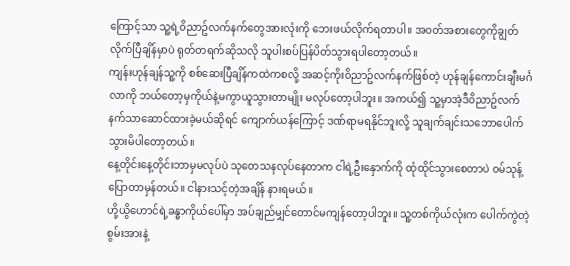ကြောင့်သာ သူ့ရဲ့၀ိညာဥ်လက်နက်တွေအားလုံးကို ဘေးဖယ်လိုက်ရတာပါ။ အ၀တ်အစားတွေကိုချွတ်လိုက်ပြီချိန်မှာပဲ ရုတ်တရက်ဆိုသလို သူပါးစပ်ပြန်ပိတ်သွားရပါတော့တယ်။
ကျန်းဟုန်ချန်သူ့ကို စစ်ဆေးပြီချိန်ကထဲကစလို့ အဆင့်ကိုး၀ိညာဥ်လက်နက်ဖြစ်တဲ့ ဟုန်ချန်ကောင်းချီးမင်္ဂလာကို ဘယ်တော့မှကိုယ်နဲ့မကွာယူသွားတာမျိုး မလုပ်တော့ပါဘူး။ အကယ်၍ သူ့မှာအဲ့ဒီ၀ိညာဥ်လက်နက်သာဆောင်ထားခဲ့မယ်ဆိုရင် ကျောက်ယန်ကြောင့် ဒဏ်ရာမရနိုင်ဘူးလို့ သူချက်ချင်းသဘောပေါက်သွားမိပါတော့တယ်။
နေ့တိုင်းနေ့တိုင်းဘာမှမလုပ်ပဲ သုတေသနလုပ်နေတာက ငါရဲ့ဦးနှောက်ကို ထုံထိုင်သွားစေတာပဲ ၀မ်သုန့်ပြောတာမှန်တယ်။ ငါနားသင့်တဲ့အချိန် နားရမယ်။
ဟို့ယွိဟောင်ရဲ့ခန္ဓာကိုယ်ပေါ်မှာ အပ်ချည်မျှင်တောင်မကျန်တော့ပါဘူး။ သူ့တစ်ကိုယ်လုံးက ပေါက်ကွဲတဲ့စွမ်းအားနဲ့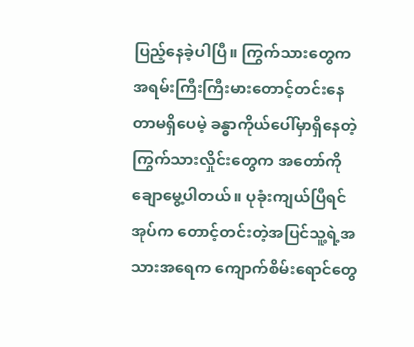ပြည့်နေခဲ့ပါပြီ။ ကြွက်သားတွေက အရမ်းကြီးကြီးမားတောင့်တင်းနေတာမရှိပေမဲ့ ခန္ဓာကိုယ်ပေါ်မှာရှိနေတဲ့ ကြွက်သားလှိုင်းတွေက အတော်ကိုချောမွေ့ပါတယ်။ ပုခုံးကျယ်ပြီရင်အုပ်က တောင့်တင်းတဲ့အပြင်သူ့ရဲ့အသားအရေက ကျောက်စိမ်းရောင်တွေ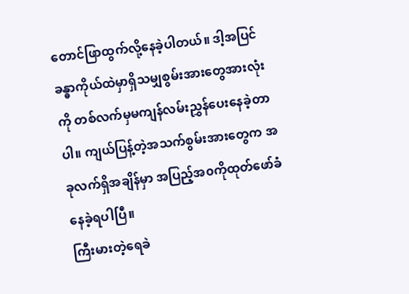တောင်ဖြာထွက်လို့နေခဲ့ပါတယ်။ ဒါ့အပြင် ခန္ဓာကိုယ်ထဲမှာရှိသမျှစွမ်းအားတွေအားလုံးကို တစ်လက်မှမကျန်လမ်းညွှန်ပေးနေခဲ့တာပါ။ ကျယ်ပြန့်တဲ့အသက်စွမ်းအားတွေက အခုလက်ရှိအချိန်မှာ အပြည့်အ၀ကိုထုတ်ဖော်ခံနေခဲ့ရပါပြီ။
ကြီးမားတဲ့ရေခဲ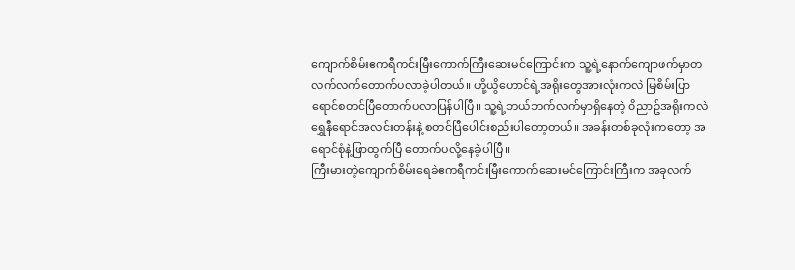ကျောက်စိမ်းဧကရီကင်းမြီးကောက်ကြီးဆေးမင်ကြောင်းက သူ့ရဲ့နောက်ကျောဖက်မှာတလက်လက်တောက်ပလာခဲ့ပါတယ်။ ဟို့ယွိဟောင်ရဲ့အရိုးတွေအားလုံးကလဲ မြစိမ်းပြာရောင်စတင်ပြီတောက်ပလာပြန်ပါပြီ။ သူ့ရဲ့ဘယ်ဘက်လက်မှာရှိနေတဲ့ ၀ိညာဥ်အရိုးကလဲ ရွှေနီရောင်အလင်းတန်းနဲ့ စတင်ပြီပေါင်းစည်းပါတော့တယ်။ အခန်းတစ်ခုလုံးကတော့ အရောင်စုံနဲ့ဖြာထွက်ပြီ တောက်ပလို့နေခဲ့ပါပြီ။
ကြီးမားတဲ့ကျောက်စိမ်းရေခဲဧကရီကင်းမြီးကောက်ဆေးမင်ကြောင်းကြီးက အခုလက်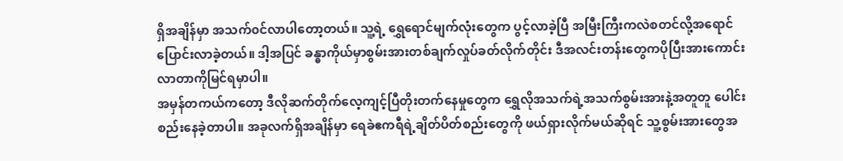ရှိအချိန်မှာ အသက်၀င်လာပါတော့တယ်။ သူ့ရဲ့ ရွှေရောင်မျက်လုံးတွေက ပွင့်လာခဲ့ပြီ အမြီးကြီးကလဲစတင်လို့အရောင်ပြောင်းလာခဲ့တယ်။ ဒါ့အပြင် ခန္ဓာကိုယ်မှာစွမ်းအားတစ်ချက်လှုပ်ခတ်လိုက်တိုင်း ဒီအလင်းတန်းတွေကပိုပြီးအားကောင်းလာတာကိုမြင်ရမှာပါ။
အမှန်တကယ်ကတော့ ဒီလိုဆက်တိုက်လေ့ကျင့်ပြီတိုးတက်နေမှုတွေက ရွှေလိုအသက်ရဲ့အသက်စွမ်းအားနဲ့အတူတူ ပေါင်းစည်းနေခဲ့တာပါ။ အခုလက်ရှိအချိန်မှာ ရေခဲဧကရီရဲ့ချိတ်ပိတ်စည်းတွေကို ဖယ်ရှားလိုက်မယ်ဆိုရင် သူ့စွမ်းအားတွေအ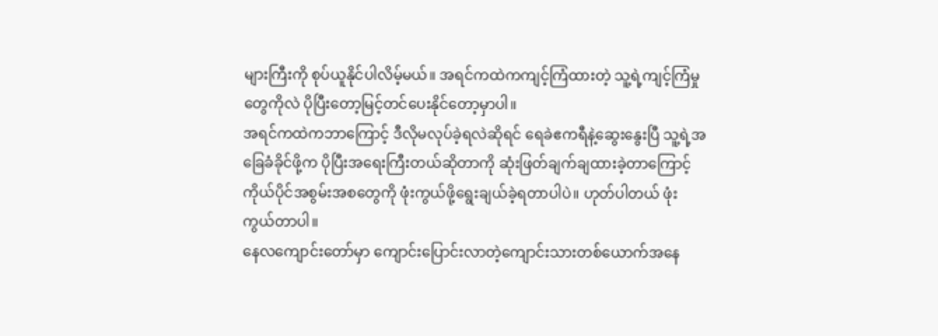များကြီးကို စုပ်ယူနိုင်ပါလိမ့်မယ်။ အရင်ကထဲကကျင့်ကြံထားတဲ့ သူ့ရဲ့ကျင့်ကြံမှုတွေကိုလဲ ပိုပြီးတော့မြင့်တင်ပေးနိုင်တော့မှာပါ။
အရင်ကထဲကဘာကြောင့် ဒီလိုမလုပ်ခဲ့ရလဲဆိုရင် ရေခဲဧကရီနဲ့ဆွေးနွေးပြီ သူ့ရဲ့အခြေခံခိုင်ဖို့က ပိုပြီးအရေးကြီးတယ်ဆိုတာကို ဆုံးဖြတ်ချက်ချထားခဲ့တာကြောင့်ကိုယ်ပိုင်အစွမ်းအစတွေကို ဖုံးကွယ်ဖို့ရွေးချယ်ခဲ့ရတာပါပဲ။ ဟုတ်ပါတယ် ဖုံးကွယ်တာပါ။
နေလကျောင်းတော်မှာ ကျောင်းပြောင်းလာတဲ့ကျောင်းသားတစ်ယောက်အနေ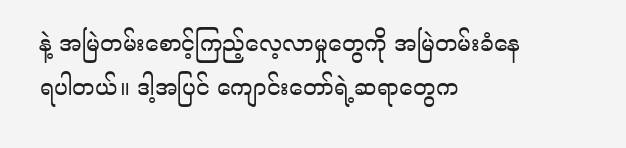နဲ့ အမြဲတမ်းစောင့်ကြည့်လေ့လာမှုတွေကို အမြဲတမ်းခံနေရပါတယ်။ ဒါ့အပြင် ကျောင်းတော်ရဲ့ဆရာတွေက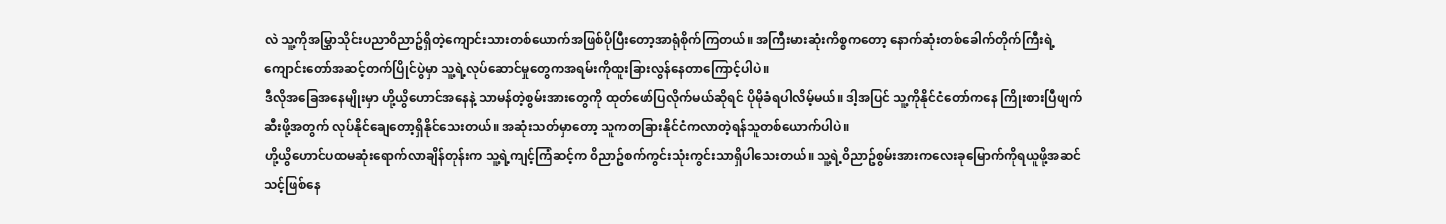လဲ သူ့ကိုအမြွှာသိုင်းပညာ၀ိညာဥ်ရှိတဲ့ကျောင်းသားတစ်ယောက်အဖြစ်ပိုပြီးတော့အာရုံစိုက်ကြတယ်။ အကြီးမားဆုံးကိစ္စကတော့ နောက်ဆုံးတစ်ခေါက်တိုက်ကြီးရဲ့ကျောင်းတော်အဆင့်တက်ပြိုင်ပွဲမှာ သူ့ရဲ့လုပ်ဆောင်မှုတွေကအရမ်းကိုထူးခြားလွန်နေတာကြောင့်ပါပဲ။
ဒီလိုအခြေအနေမျိုးမှာ ဟို့ယွိဟောင်အနေနဲ့ သာမန်တဲ့စွမ်းအားတွေကို ထုတ်ဖော်ပြလိုက်မယ်ဆိုရင် ပိုမိုခံရပါလိမ့်မယ်။ ဒါ့အပြင် သူ့ကိုနိုင်ငံတော်ကနေ ကြိုးစားပြီဖျက်ဆီးဖို့အတွက် လုပ်နိုင်ချေတော့ရှိနိုင်သေးတယ်။ အဆုံးသတ်မှာတော့ သူကတခြားနိုင်ငံကလာတဲ့ရန်သူတစ်ယောက်ပါပဲ။
ဟို့ယွိဟောင်ပထမဆုံးရောက်လာချိန်တုန်းက သူ့ရဲ့ကျင့်ကြံဆင့်က ၀ိညာဥ်စက်ကွင်းသုံးကွင်းသာရှိပါသေးတယ်။ သူ့ရဲ့၀ိညာဥ်စွမ်းအားကလေးခုမြောက်ကိုရယူဖို့အဆင်သင့်ဖြစ်နေ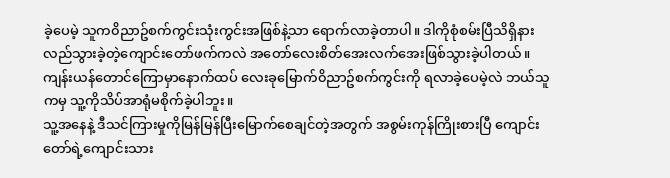ခဲ့ပေမဲ့ သူက၀ိညာဥ်စက်ကွင်းသုံးကွင်းအဖြစ်နဲ့သာ ရောက်လာခဲ့တာပါ။ ဒါကိုစုံစမ်းပြီသိရှိနားလည်သွားခဲ့တဲ့ကျောင်းတော်ဖက်ကလဲ အတော်လေးစိတ်အေးလက်အေးဖြစ်သွားခဲ့ပါတယ်။ ကျန်းယန်တောင်ကြောမှာနောက်ထပ် လေးခုမြောက်၀ိညာဥ်စက်ကွင်းကို ရလာခဲ့ပေမဲ့လဲ ဘယ်သူကမှ သူ့ကိုသိပ်အာရုံမစိုက်ခဲ့ပါဘူး။
သူ့အနေနဲ့ ဒီသင်ကြားမှုကိုမြန်မြန်ပြီးမြောက်စေချင်တဲ့အတွက် အစွမ်းကုန်ကြိုးစားပြီ ကျောင်းတော်ရဲ့ကျောင်းသား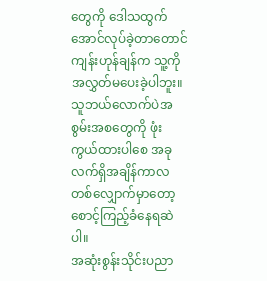တွေကို ဒေါသထွက်အောင်လုပ်ခဲ့တာတောင် ကျန်းဟုန်ချန်က သူ့ကိုအလွှတ်မပေးခဲ့ပါဘူး။ သူဘယ်လောက်ပဲအစွမ်းအစတွေကို ဖုံးကွယ်ထားပါစေ အခုလက်ရှိအချိန်ကာလတစ်လျှောက်မှာတော့ စောင့်ကြည့်ခံနေရဆဲပါ။
အဆုံးစွန်းသိုင်းပညာ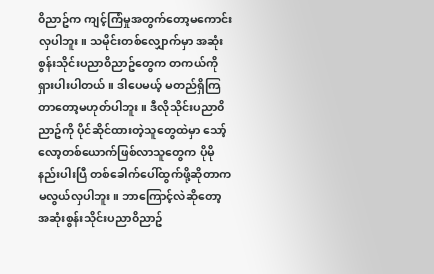၀ိညာဥ်က ကျင့်ကြံမှုအတွက်တော့မကောင်းလှပါဘူး။ သမိုင်းတစ်လျှောက်မှာ အဆုံးစွန်းသိုင်းပညာ၀ိညာဥ်တွေက တကယ်ကို ရှားပါးပါတယ်။ ဒါပေမယ့် မတည်ရှိကြတာတော့မဟုတ်ပါဘူး။ ဒီလိုသိုင်းပညာ၀ိညာဥ်ကို ပိုင်ဆိုင်ထားတဲ့သူတွေထဲမှာ သော့်လော့တစ်ယောက်ဖြစ်လာသူတွေက ပိုမိုနည်းပါးပြီ တစ်ခေါက်ပေါ်ထွက်ဖို့ဆိုတာက မလွယ်လှပါဘူး။ ဘာကြောင့်လဲဆိုတော့ အဆုံးစွန်းသိုင်းပညာ၀ိညာဥ်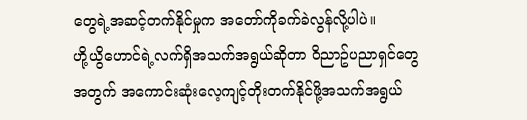တွေရဲ့အဆင့်တက်နိုင်မှုက အတော်ကိုခက်ခဲလွန်လို့ပါပဲ။
ဟို့ယွိဟောင်ရဲ့လက်ရှိအသက်အရွယ်ဆိုတာ ၀ိညာဥ်ပညာရှင်တွေအတွက် အကောင်းဆုံးလေ့ကျင့်တိုးတက်နိုင်ဖို့အသက်အရွယ်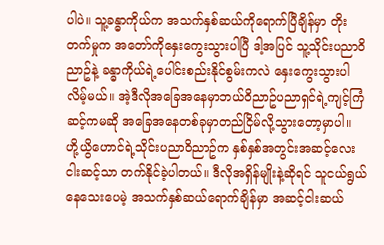ပါပဲ။ သူ့ခန္ဓာကိုယ်က အသက်နှစ်ဆယ်ကိုရောက်ပြီချိန်မှာ တိုးတက်မှုက အတော်ကိုနှေးကွေးသွားပါပြီ ဒါ့အပြင် သူ့သိုင်းပညာ၀ိညာဥ်နဲ့ ခန္ဓာကိုယ်ရဲ့ပေါင်းစည်းနိုင်စွမ်းကလဲ နှေးကွေးသွားပါလိမ့်မယ်။ အဲ့ဒီလိုအခြေအနေမှာဘယ်၀ိညာဥ်ပညာရှင်ရဲ့ကျင့်ကြံဆင့်ကမဆို အခြေအနေတစ်ခုမှာတည်ငြိမ်လို့သွားတော့မှာပါ။
ဟို့ယွိဟောင်ရဲ့သိုင်းပညာ၀ိညာဥ်က နှစ်နှစ်အတွင်းအဆင့်လေးငါးဆင့်သာ တက်နိုင်ခဲ့ပါတယ်။ ဒီလိုအရှိန်မျိုးနဲ့ဆိုရင် သူငယ်ရွယ်နေသေးပေမဲ့ အသက်နှစ်ဆယ်ရောက်ချိန်မှာ အဆင့်ငါးဆယ်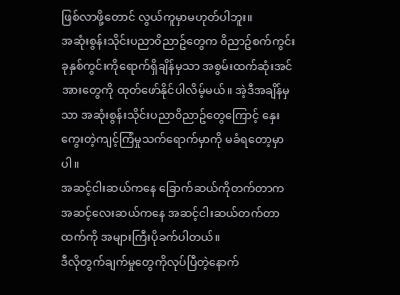ဖြစ်လာဖို့တောင် လွယ်ကူမှာမဟုတ်ပါဘူး။
အဆုံးစွန်းသိုင်းပညာ၀ိညာဥ်တွေက ၀ိညာဥ်စက်ကွင်းခုနှစ်ကွင်းကိုရောက်ရှိချိန်မှသာ အစွမ်းထက်ဆုံးအင်အားတွေကို ထုတ်ဖော်နိုင်ပါလိမ့်မယ်။ အဲ့ဒီအချိန်မှသာ အဆုံးစွန်းသိုင်းပညာ၀ိညာဥ်တွေကြောင့် နှေးကွေးတဲ့ကျင့်ကြံမှုသက်ရောက်မှာကို မခံရတော့မှာပါ။
အဆင့်ငါးဆယ်ကနေ ခြောက်ဆယ်ကိုတက်တာက အဆင့်လေးဆယ်ကနေ အဆင့်ငါးဆယ်တက်တာထက်ကို အများကြီးပိုခက်ပါတယ်။
ဒီလိုတွက်ချက်မှုတွေကိုလုပ်ပြီတဲ့နောက်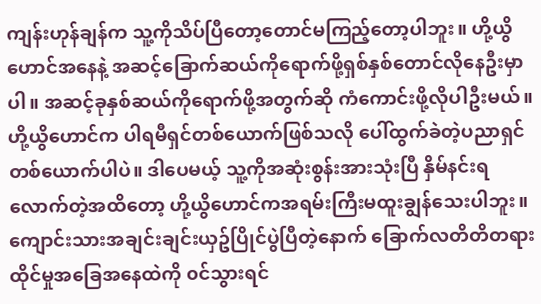ကျန်းဟုန်ချန်က သူ့ကိုသိပ်ပြီတော့တောင်မကြည့်တော့ပါဘူး။ ဟို့ယွိဟောင်အနေနဲ့ အဆင့်ခြောက်ဆယ်ကိုရောက်ဖို့ရှစ်နှစ်တောင်လိုနေဦးမှာပါ။ အဆင့်ခုနှစ်ဆယ်ကိုရောက်ဖို့အတွက်ဆို ကံကောင်းဖို့လိုပါဦးမယ်။ ဟို့ယွိဟောင်က ပါရမီရှင်တစ်ယောက်ဖြစ်သလို ပေါ်ထွက်ခဲတဲ့ပညာရှင်တစ်ယောက်ပါပဲ။ ဒါပေမယ့် သူ့ကိုအဆုံးစွန်းအားသုံးပြီ နှိမ်နင်းရလောက်တဲ့အထိတော့ ဟို့ယွိဟောင်ကအရမ်းကြီးမထူးချွန်သေးပါဘူး။
ကျောင်းသားအချင်းချင်းယှဥ်ပြိုင်ပွဲပြီတဲ့နောက် ခြောက်လတိတိတရားထိုင်မှုအခြေအနေထဲကို ၀င်သွားရင်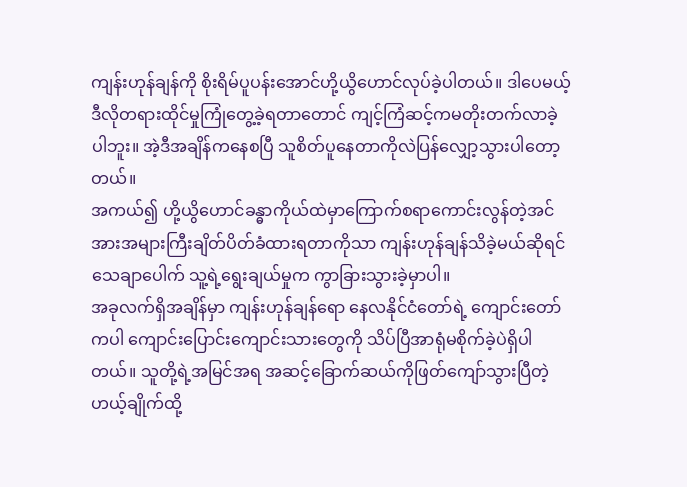ကျန်းဟုန်ချန်ကို စိုးရိမ်ပူပန်းအောင်ဟို့ယွိဟောင်လုပ်ခဲ့ပါတယ်။ ဒါပေမယ့် ဒီလိုတရားထိုင်မှုကြုံတွေ့ခဲ့ရတာတောင် ကျင့်ကြံဆင့်ကမတိုးတက်လာခဲ့ပါဘူး။ အဲ့ဒီအချိန်ကနေစပြီ သူစိတ်ပူနေတာကိုလဲပြန်လျှော့သွားပါတော့တယ်။
အကယ်၍ ဟို့ယွိဟောင်ခန္ဓာကိုယ်ထဲမှာကြောက်စရာကောင်းလွန်တဲ့အင်အားအများကြီးချိတ်ပိတ်ခံထားရတာကိုသာ ကျန်းဟုန်ချန်သိခဲ့မယ်ဆိုရင် သေချာပေါက် သူ့ရဲ့ရွေးချယ်မှုက ကွာခြားသွားခဲ့မှာပါ။
အခုလက်ရှိအချိန်မှာ ကျန်းဟုန်ချန်ရော နေလနိုင်ငံတော်ရဲ့ ကျောင်းတော်ကပါ ကျောင်းပြောင်းကျောင်းသားတွေကို သိပ်ပြီအာရုံမစိုက်ခဲ့ပဲရှိပါတယ်။ သူတို့ရဲ့အမြင်အရ အဆင့်ခြောက်ဆယ်ကိုဖြတ်ကျော်သွားပြီတဲ့ ဟယ့်ချိုက်ထို့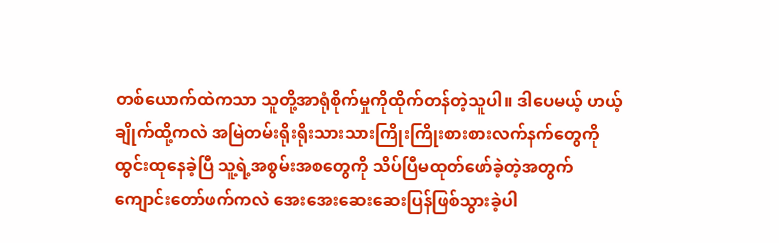တစ်ယောက်ထဲကသာ သူတို့အာရုံစိုက်မှုကိုထိုက်တန်တဲ့သူပါ။ ဒါပေမယ့် ဟယ့်ချိုက်ထို့ကလဲ အမြဲတမ်းရိုးရိုးသားသားကြိုးကြိုးစားစားလက်နက်တွေကို ထွင်းထုနေခဲ့ပြီ သူ့ရဲ့အစွမ်းအစတွေကို သိပ်ပြီမထုတ်ဖော်ခဲ့တဲ့အတွက် ကျောင်းတော်ဖက်ကလဲ အေးအေးဆေးဆေးပြန်ဖြစ်သွားခဲ့ပါ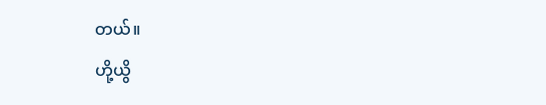တယ်။
ဟို့ယွိ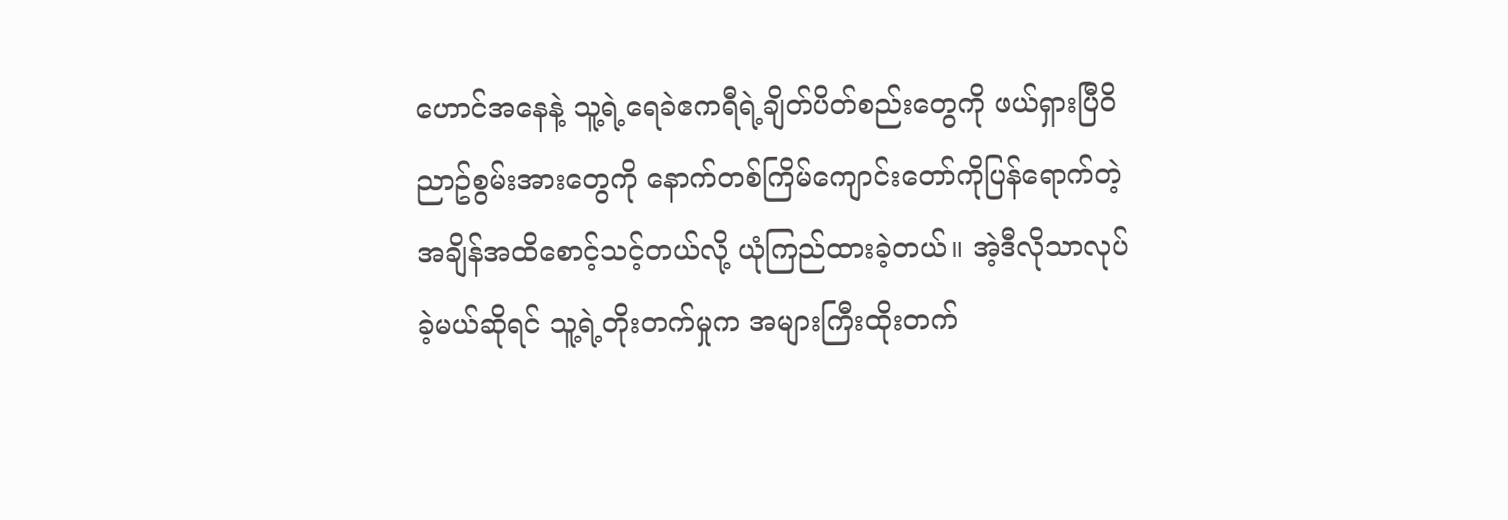ဟောင်အနေနဲ့ သူ့ရဲ့ရေခဲဧကရီရဲ့ချိတ်ပိတ်စည်းတွေကို ဖယ်ရှားပြီ၀ိညာဥ်စွမ်းအားတွေကို နောက်တစ်ကြိမ်ကျောင်းတော်ကိုပြန်ရောက်တဲ့အချိန်အထိစောင့်သင့်တယ်လို့ ယုံကြည်ထားခဲ့တယ်။ အဲ့ဒီလိုသာလုပ်ခဲ့မယ်ဆိုရင် သူ့ရဲ့တိုးတက်မှုက အများကြီးထိုးတက်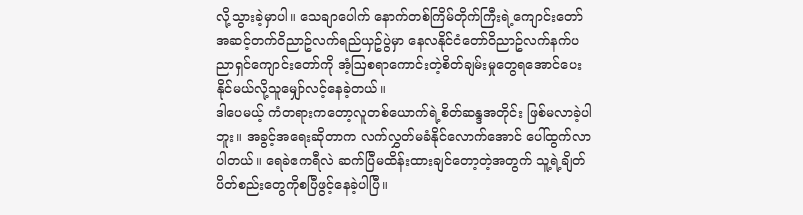လို့သွားခဲ့မှာပါ။ သေချာပေါက် နောက်တစ်ကြိမ်တိုက်ကြီးရဲ့ကျောင်းတော်အဆင့်တက်၀ိညာဥ်လက်ရည်ယှဥ်ပွဲမှာ နေလနိုင်ငံတော်၀ိညာဥ်လက်နက်ပညာရှင်ကျောင်းတော်ကို အံ့ဩစရာကောင်းတဲ့စိတ်ချမ်းမှုတွေရအောင်ပေးနိုင်မယ်လို့သူမျှော်လင့်နေခဲ့တယ်။
ဒါပေမယ့် ကံတရားကတော့လူတစ်ယောက်ရဲ့စိတ်ဆန္ဒအတိုင်း ဖြစ်မလာခဲ့ပါဘူး။ အခွင့်အရေးဆိုတာက လက်လွှတ်မခံနိုင်လောက်အောင် ပေါ်ထွက်လာပါတယ်။ ရေခဲဧကရီလဲ ဆက်ပြီမထိန်းထားချင်တော့တဲ့အတွက် သူ့ရဲ့ချိတ်ပိတ်စည်းတွေကိုစပြီဖွင့်နေခဲ့ပါပြီ။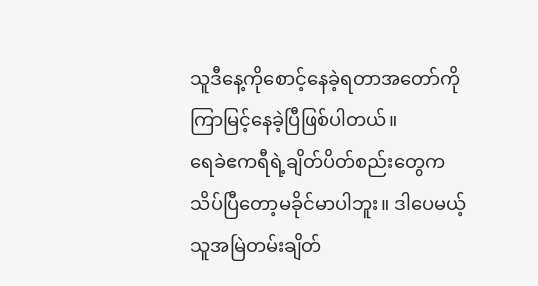သူဒီနေ့ကိုစောင့်နေခဲ့ရတာအတော်ကိုကြာမြင့်နေခဲ့ပြီဖြစ်ပါတယ်။
ရေခဲဧကရီရဲ့ချိတ်ပိတ်စည်းတွေက သိပ်ပြီတော့မခိုင်မာပါဘူး။ ဒါပေမယ့် သူအမြဲတမ်းချိတ်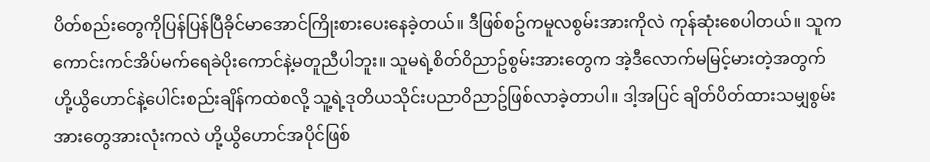ပိတ်စည်းတွေကိုပြန်ပြန်ပြီခိုင်မာအောင်ကြိုးစားပေးနေခဲ့တယ်။ ဒီဖြစ်စဥ်ကမူလစွမ်းအားကိုလဲ ကုန်ဆုံးစေပါတယ်။ သူကကောင်းကင်အိပ်မက်ရေခဲပိုးကောင်နဲ့မတူညီပါဘူး။ သူမရဲ့စိတ်၀ိညာဥ်စွမ်းအားတွေက အဲ့ဒီလောက်မမြင့်မားတဲ့အတွက် ဟို့ယွိဟောင်နဲ့ပေါင်းစည်းချိန်ကထဲစလို့ သူ့ရဲ့ဒုတိယသိုင်းပညာ၀ိညာဥ်ဖြစ်လာခဲ့တာပါ။ ဒါ့အပြင် ချိတ်ပိတ်ထားသမျှစွမ်းအားတွေအားလုံးကလဲ ဟို့ယွိဟောင်အပိုင်ဖြစ်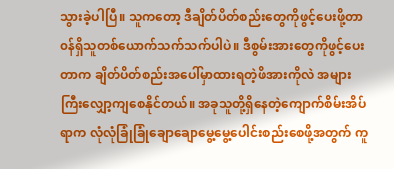သွားခဲ့ပါပြီ။ သူကတော့ ဒီချိတ်ပိတ်စည်းတွေကိုဖွင့်ပေးဖို့တာ၀န်ရှိသူတစ်ယောက်သက်သက်ပါပဲ။ ဒီစွမ်းအားတွေကိုဖွင့်ပေးတာက ချိတ်ပိတ်စည်းအပေါ်မှာထားရတဲ့ဖိအားကိုလဲ အများကြီးလျှော့ကျစေနိုင်တယ်။ အခုသူတို့ရှိနေတဲ့ကျောက်စိမ်းအိပ်ရာက လုံလုံခြုံခြုံချောချောမွေ့မွေ့ပေါင်းစည်းစေဖို့အတွက် ကူ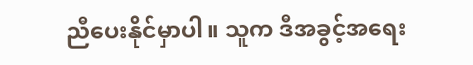ညီပေးနိုင်မှာပါ။ သူက ဒီအခွင့်အရေး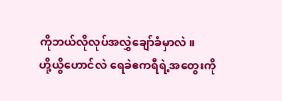ကိုဘယ်လိုလုပ်အလွှဲချော်ခံမှာလဲ။
ဟို့ယွိဟောင်လဲ ရေခဲဧကရီရဲ့အတွေးကို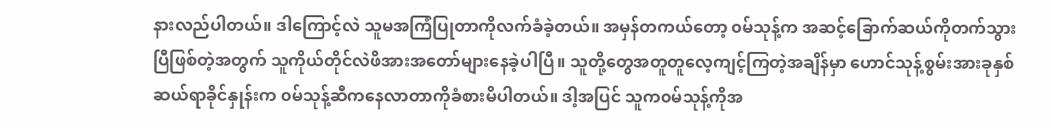နားလည်ပါတယ်။ ဒါကြောင့်လဲ သူမအကြံပြုတာကိုလက်ခံခဲ့တယ်။ အမှန်တကယ်တော့ ၀မ်သုန့်က အဆင့်ခြောက်ဆယ်ကိုတက်သွားပြီဖြစ်တဲ့အတွက် သူကိုယ်တိုင်လဲဖိအားအတော်များနေခဲ့ပါပြီ။ သူတို့တွေအတူတူလေ့ကျင့်ကြတဲ့အချိန်မှာ ဟောင်သုန့်စွမ်းအားခုနှစ်ဆယ်ရာခိုင်နှုန်းက ၀မ်သုန့်ဆီကနေလာတာကိုခံစားမိပါတယ်။ ဒါ့အပြင် သူက၀မ်သုန့်ကိုအ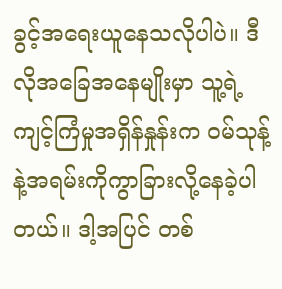ခွင့်အရေးယူနေသလိုပါပဲ။ ဒီလိုအခြေအနေမျိုးမှာ သူ့ရဲ့ကျင့်ကြံမှုအရှိန်နှုန်းက ၀မ်သုန့်နဲ့အရမ်းကိုကွာခြားလို့နေခဲ့ပါတယ်။ ဒါ့အပြင် တစ်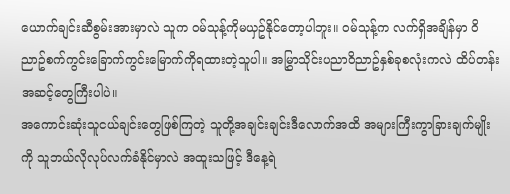ယောက်ချင်းဆီစွမ်းအားမှာလဲ သူက ၀မ်သုန့်ကိုမယှဥ်နိုင်တော့ပါဘူး။ ၀မ်သုန့်က လက်ရှိအချိန်မှာ ၀ိညာဥ်စက်ကွင်းခြောက်ကွင်းမြောက်ကိုရထားတဲ့သူပါ။ အမြွှာသိုင်းပညာ၀ိညာဥ်နှစ်ခုစလုံးကလဲ ထိပ်တန်းအဆင့်တွေကြီးပါပဲ။
အကောင်းဆုံးသူငယ်ချင်းတွေဖြစ်ကြတဲ့ သူတို့အချင်းချင်းဒီလောက်အထိ အများကြီးကွာခြားချက်မျိုးကို သူဘယ်လိုလုပ်လက်ခံနိုင်မှာလဲ အထူးသဖြင့် ဒီနေ့ရဲ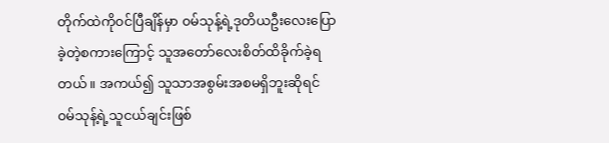တိုက်ထဲကို၀င်ပြီချိန်မှာ ၀မ်သုန့်ရဲ့ဒုတိယဦးလေးပြောခဲ့တဲ့စကားကြောင့် သူအတော်လေးစိတ်ထိခိုက်ခဲ့ရတယ်။ အကယ်၍ သူသာအစွမ်းအစမရှိဘူးဆိုရင် ၀မ်သုန့်ရဲ့သူငယ်ချင်းဖြစ်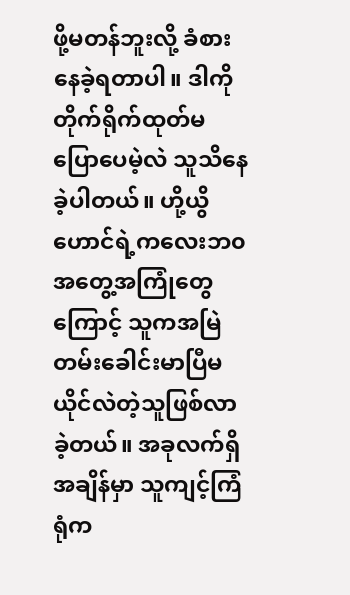ဖို့မတန်ဘူးလို့ ခံစားနေခဲ့ရတာပါ။ ဒါကိုတိုက်ရိုက်ထုတ်မပြောပေမဲ့လဲ သူသိနေခဲ့ပါတယ်။ ဟို့ယွိဟောင်ရဲ့ကလေးဘ၀အတွေ့အကြုံတွေကြောင့် သူကအမြဲတမ်းခေါင်းမာပြီမယိုင်လဲတဲ့သူဖြစ်လာခဲ့တယ်။ အခုလက်ရှိအချိန်မှာ သူကျင့်ကြံရုံက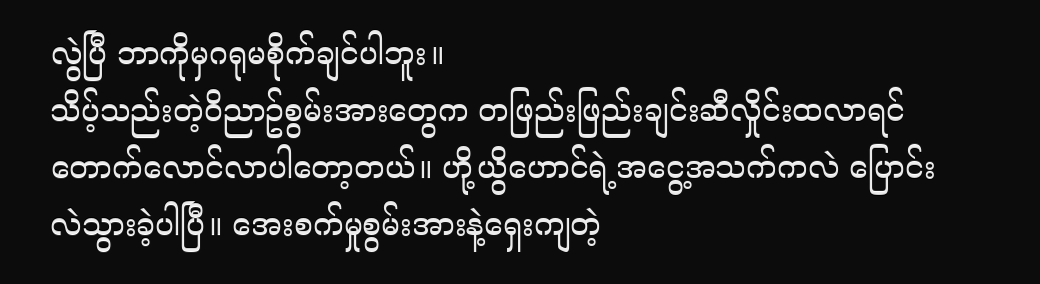လွဲပြီ ဘာကိုမှဂရုမစိုက်ချင်ပါဘူး။
သိပ့်သည်းတဲ့၀ိညာဥ်စွမ်းအားတွေက တဖြည်းဖြည်းချင်းဆီလှိုင်းထလာရင် တောက်လောင်လာပါတော့တယ်။ ဟို့ယွိဟောင်ရဲ့အငွေ့အသက်ကလဲ ပြောင်းလဲသွားခဲ့ပါပြီ။ အေးစက်မှုစွမ်းအားနဲ့ရှေးကျတဲ့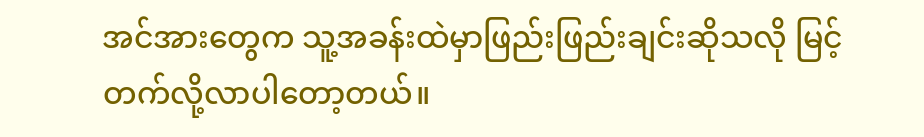အင်အားတွေက သူ့အခန်းထဲမှာဖြည်းဖြည်းချင်းဆိုသလို မြင့်တက်လို့လာပါတော့တယ်။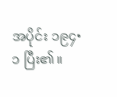အပိုင်း ၁၉၄•၁ ပြီး၏။